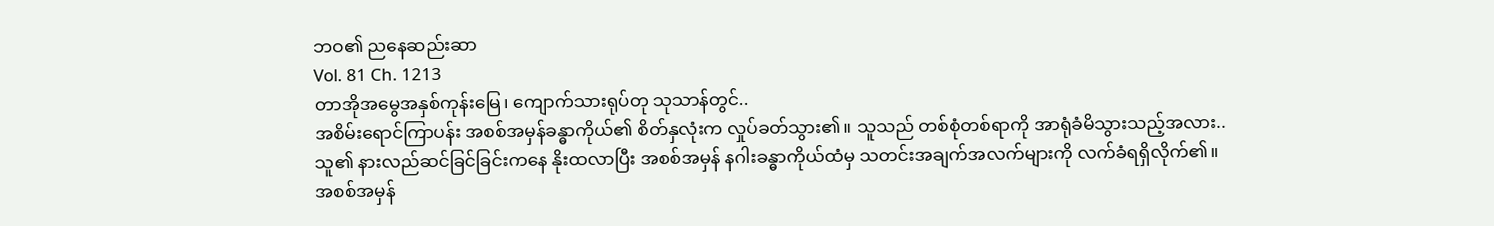ဘဝ၏ ညနေဆည်းဆာ
Vol. 81 Ch. 1213
တာအိုအမွေအနှစ်ကုန်းမြေ၊ ကျောက်သားရုပ်တု သုသာန်တွင်..
အစိမ်းရောင်ကြာပန်း အစစ်အမှန်ခန္ဓာကိုယ်၏ စိတ်နှလုံးက လှုပ်ခတ်သွား၏။ သူသည် တစ်စုံတစ်ရာကို အာရုံခံမိသွားသည့်အလား.. သူ၏ နားလည်ဆင်ခြင်ခြင်းကနေ နိုးထလာပြီး အစစ်အမှန် နဂါးခန္ဓာကိုယ်ထံမှ သတင်းအချက်အလက်များကို လက်ခံရရှိလိုက်၏။
အစစ်အမှန်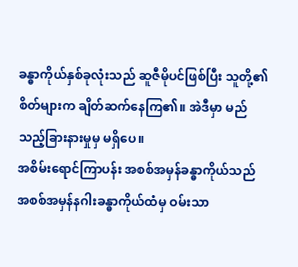ခန္ဓာကိုယ်နှစ်ခုလုံးသည် ဆူဇီမိုပင်ဖြစ်ပြီး သူတို့၏ စိတ်များက ချိတ်ဆက်နေကြ၏။ အဲဒီမှာ မည်သည့်ခြားနားမှုမှ မရှိပေ။
အစိမ်းရောင်ကြာပန်း အစစ်အမှန်ခန္ဓာကိုယ်သည် အစစ်အမှန်နဂါးခန္ဓာကိုယ်ထံမှ ဝမ်းသာ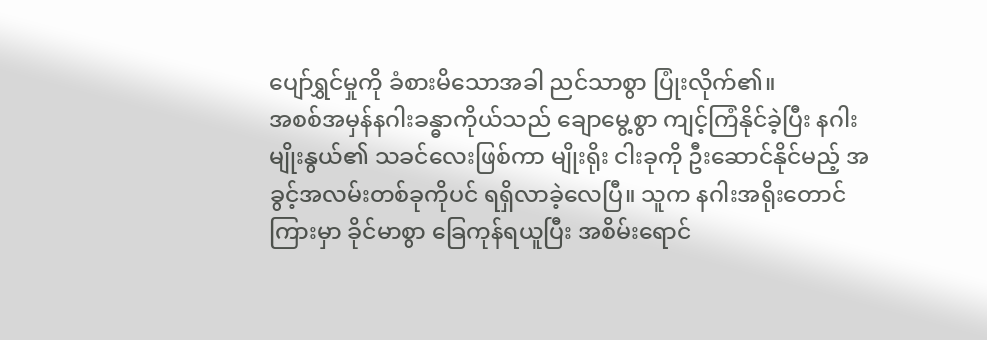ပျော်ရွှင်မှုကို ခံစားမိသောအခါ ညင်သာစွာ ပြုံးလိုက်၏။
အစစ်အမှန်နဂါးခန္ဓာကိုယ်သည် ချောမွေ့စွာ ကျင့်ကြံနိုင်ခဲ့ပြီး နဂါးမျိုးနွယ်၏ သခင်လေးဖြစ်ကာ မျိုးရိုး ငါးခုကို ဦးဆောင်နိုင်မည့် အခွင့်အလမ်းတစ်ခုကိုပင် ရရှိလာခဲ့လေပြီ။ သူက နဂါးအရိုးတောင်ကြားမှာ ခိုင်မာစွာ ခြေကုန်ရယူပြီး အစိမ်းရောင်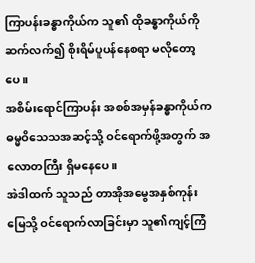ကြာပန်းခန္ဓာကိုယ်က သူ၏ ထိုခန္ဓာကိုယ်ကို ဆက်လက်၍ စိုးရိမ်ပူပန်နေစရာ မလိုတော့ပေ။
အစိမ်းရောင်ကြာပန်း အစစ်အမှန်ခန္ဓာကိုယ်က ဓမ္မဝိသေသအဆင့်သို့ ဝင်ရောက်ဖို့အတွက် အလောတကြီး ရှိမနေပေ။
အဲဒါထက် သူသည် တာအိုအမွေအနှစ်ကုန်းမြေသို့ ဝင်ရောက်လာခြင်းမှာ သူ၏ကျင့်ကြံ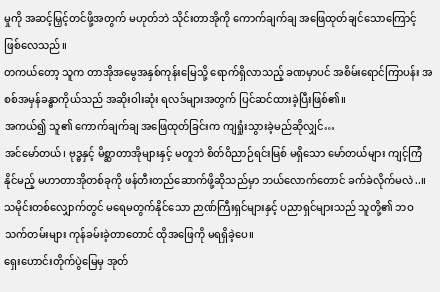မှုကို အဆင့်မြှင့်တင်ဖို့အတွက် မဟုတ်ဘဲ သိုင်းတာအိုကို ကောက်ချက်ချ အဖြေထုတ်ချင်သောကြောင့် ဖြစ်လေသည်။
တကယ်တော့ သူက တာအိုအမွေအနှစ်ကုန်းမြေသို့ ရောက်ရှိလာသည့် ခဏမှာပင် အစိမ်းရောင်ကြာပန်း အစစ်အမှန်ခန္ဓာကိုယ်သည် အဆိုးဝါးဆုံး ရလဒ်များအတွက် ပြင်ဆင်ထားခဲ့ပြီးဖြစ်၏။
အကယ်၍ သူ၏ ကောက်ချက်ချ အဖြေထုတ်ခြင်းက ကျရှုံးသွားခဲ့မည်ဆိုလျှင်…
အင်မော်တယ်၊ ဗုဒ္ဓနှင့် မိစ္ဆာတာအိုများနှင့် မတူဘဲ စိတ်ဝိညာဉ်ရင်းမြစ် မရှိသော မော်တယ်များ ကျင့်ကြံနိုင်မည့် မဟာတာအိုတစ်ခုကို ဖန်တီးတည်ဆောက်ဖို့ဆိုသည်မှာ ဘယ်လောက်တောင် ခက်ခဲလိုက်မလဲ..။
သမိုင်းတစ်လျှောက်တွင် မရေမတွက်နိုင်သော ဉာဏ်ကြီးရှင်များနှင့် ပညာရှင်များသည် သူတို့၏ ဘဝသက်တမ်းများ ကုန်ခမ်းခဲ့တာတောင် ထိုအဖြေကို မရရှိခဲ့ပေ။
ရှေးဟောင်းတိုက်ပွဲမြေမှ အုတ်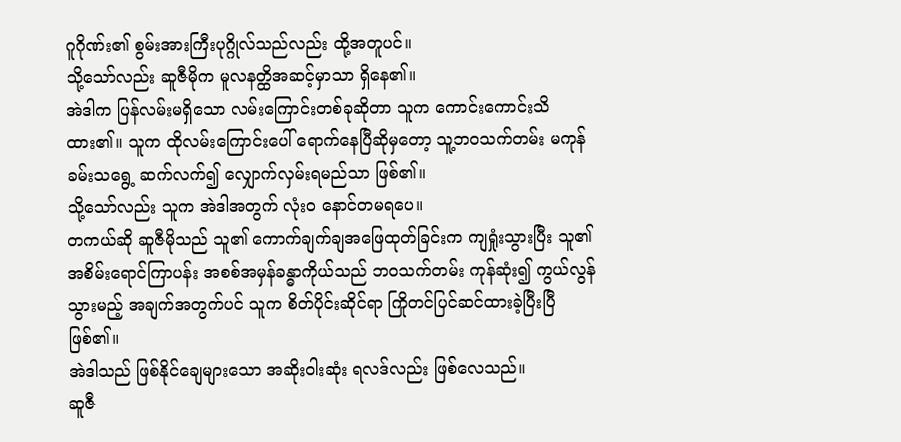ဂူဂိုဏ်း၏ စွမ်းအားကြီးပုဂ္ဂိုလ်သည်လည်း ထို့အတူပင်။
သို့သော်လည်း ဆူဇီမိုက မူလနတ္ထိအဆင့်မှာသာ ရှိနေ၏။
အဲဒါက ပြန်လမ်းမရှိသော လမ်းကြောင်းတစ်ခုဆိုတာ သူက ကောင်းကောင်းသိထား၏။ သူက ထိုလမ်းကြောင်းပေါ် ရောက်နေပြီဆိုမှတော့ သူ့ဘဝသက်တမ်း မကုန်ခမ်းသရွေ့ ဆက်လက်၍ လျှောက်လှမ်းရမည်သာ ဖြစ်၏။
သို့သော်လည်း သူက အဲဒါအတွက် လုံးဝ နောင်တမရပေ။
တကယ်ဆို ဆူဇီမိုသည် သူ၏ ကောက်ချက်ချအဖြေထုတ်ခြင်းက ကျရှုံးသွားပြီး သူ၏ အစိမ်းရောင်ကြာပန်း အစစ်အမှန်ခန္ဓာကိုယ်သည် ဘဝသက်တမ်း ကုန်ဆုံး၍ ကွယ်လွန်သွားမည့် အချက်အတွက်ပင် သူက စိတ်ပိုင်းဆိုင်ရာ ကြိုတင်ပြင်ဆင်ထားခဲ့ပြီးပြီဖြစ်၏။
အဲဒါသည် ဖြစ်နိုင်ချေများသော အဆိုးဝါးဆုံး ရလဒ်လည်း ဖြစ်လေသည်။
ဆူဇီ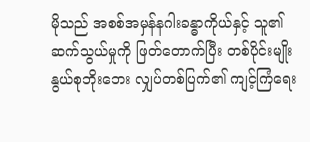မိုသည် အစစ်အမှန်နဂါးခန္ဓာကိုယ်နှင့် သူ၏ ဆက်သွယ်မှုကို ဖြတ်တောက်ပြီး တစ်ပိုင်းမျိုးနွယ်စုဘိုးဘေး လျှပ်တစ်ပြက်၏ ကျင့်ကြံရေး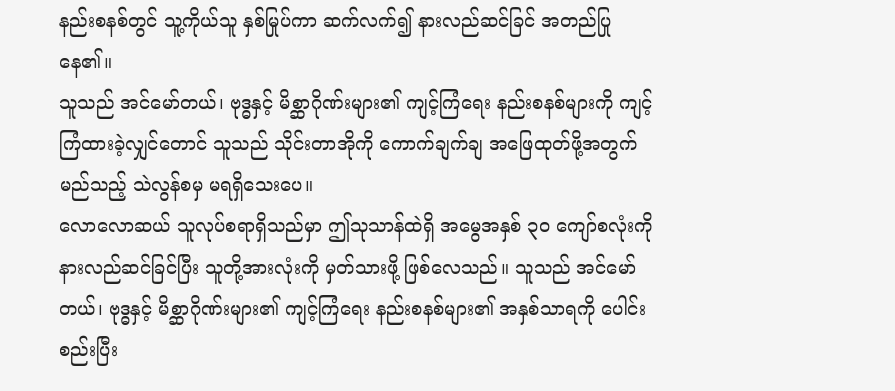နည်းစနစ်တွင် သူ့ကိုယ်သူ နှစ်မြုပ်ကာ ဆက်လက်၍ နားလည်ဆင်ခြင် အတည်ပြုနေ၏။
သူသည် အင်မော်တယ်၊ ဗုဒ္ဓနှင့် မိစ္ဆာဂိုဏ်းများ၏ ကျင့်ကြံရေး နည်းစနစ်များကို ကျင့်ကြံထားခဲ့လျှင်တောင် သူသည် သိုင်းတာအိုကို ကောက်ချက်ချ အဖြေထုတ်ဖို့အတွက် မည်သည့် သဲလွန်စမှ မရရှိသေးပေ။
လောလောဆယ် သူလုပ်စရာရှိသည်မှာ ဤသုသာန်ထဲရှိ အမွေအနှစ် ၃၀ ကျော်စလုံးကို နားလည်ဆင်ခြင်ပြီး သူတို့အားလုံးကို မှတ်သားဖို့ ဖြစ်လေသည်။ သူသည် အင်မော်တယ်၊ ဗုဒ္ဓနှင့် မိစ္ဆာဂိုဏ်းများ၏ ကျင့်ကြံရေး နည်းစနစ်များ၏ အနှစ်သာရကို ပေါင်းစည်းပြီး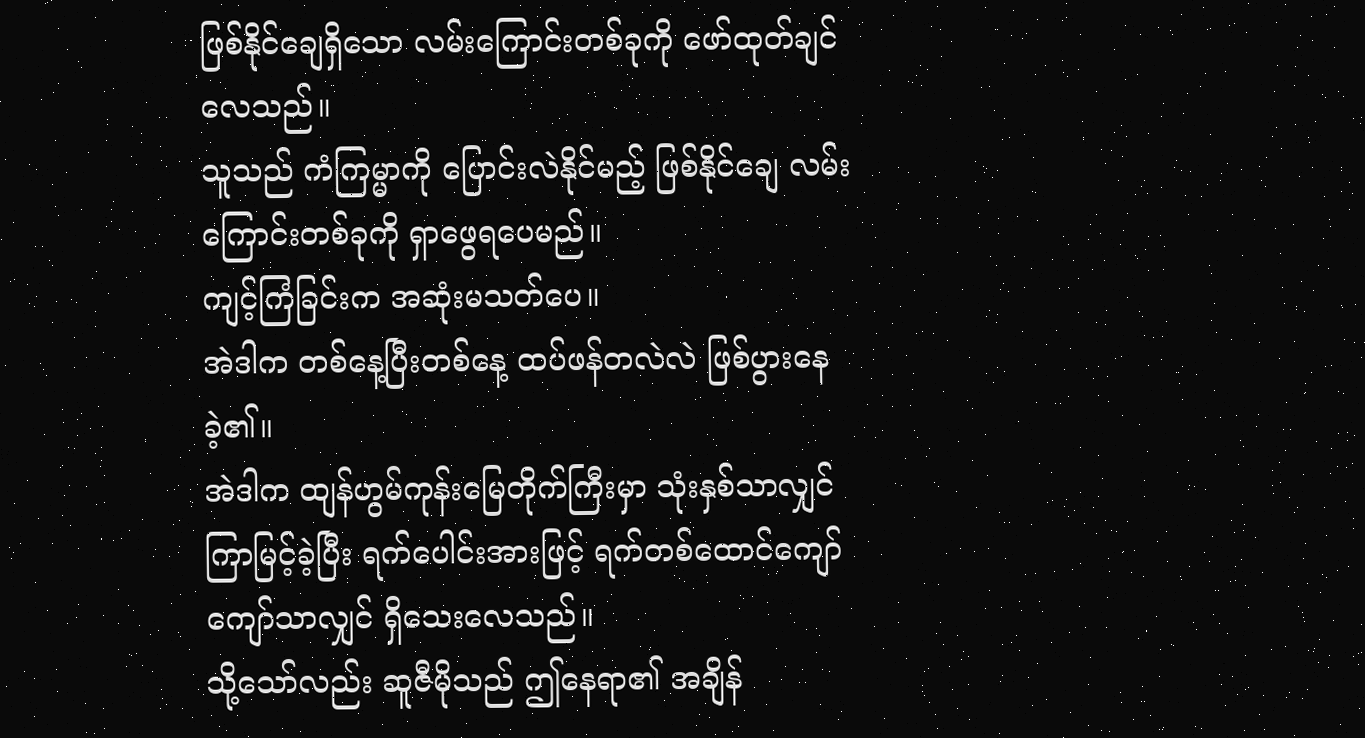ဖြစ်နိုင်ချေရှိသော လမ်းကြောင်းတစ်ခုကို ဖော်ထုတ်ချင်လေသည်။
သူသည် ကံကြမ္မာကို ပြောင်းလဲနိုင်မည့် ဖြစ်နိုင်ချေ လမ်းကြောင်းတစ်ခုကို ရှာဖွေရပေမည်။
ကျင့်ကြံခြင်းက အဆုံးမသတ်ပေ။
အဲဒါက တစ်နေ့ပြီးတစ်နေ့ ထပ်ဖန်တလဲလဲ ဖြစ်ပွားနေခဲ့၏။
အဲဒါက ထျန်ဟွမ်ကုန်းမြေတိုက်ကြီးမှာ သုံးနှစ်သာလျှင် ကြာမြင့်ခဲ့ပြီး ရက်ပေါင်းအားဖြင့် ရက်တစ်ထောင်ကျော်ကျော်သာလျှင် ရှိသေးလေသည်။
သို့သော်လည်း ဆူဇီမိုသည် ဤနေရာ၏ အချိန်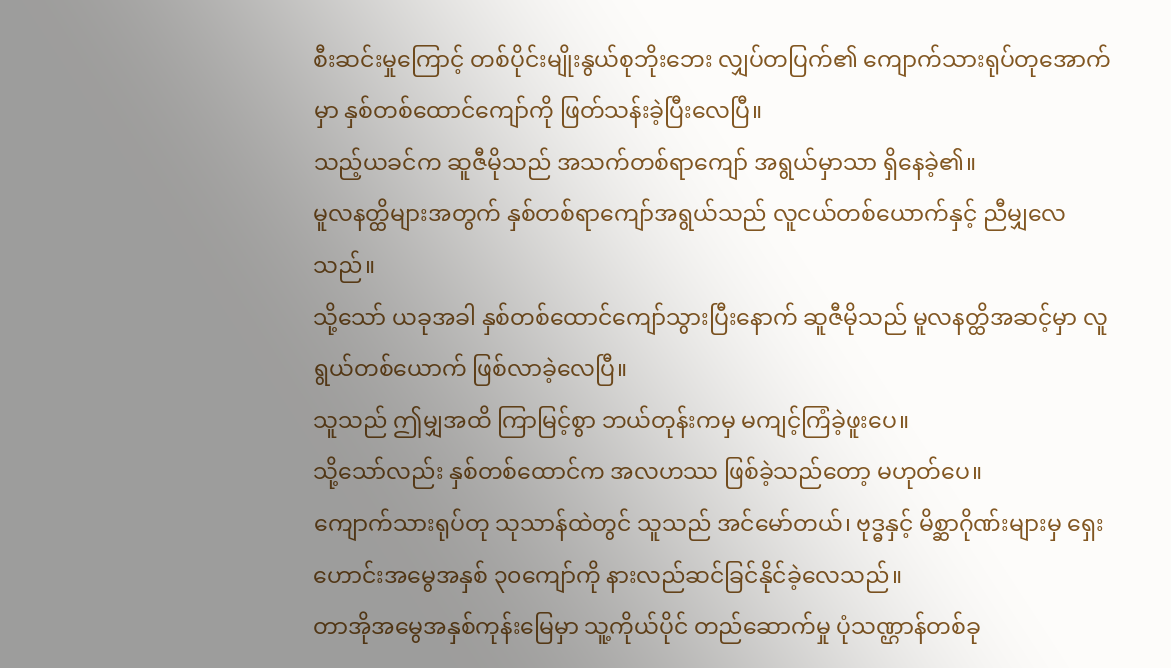စီးဆင်းမှုကြောင့် တစ်ပိုင်းမျိုးနွယ်စုဘိုးဘေး လျှပ်တပြက်၏ ကျောက်သားရုပ်တုအောက်မှာ နှစ်တစ်ထောင်ကျော်ကို ဖြတ်သန်းခဲ့ပြီးလေပြီ။
သည့်ယခင်က ဆူဇီမိုသည် အသက်တစ်ရာကျော် အရွယ်မှာသာ ရှိနေခဲ့၏။
မူလနတ္ထိများအတွက် နှစ်တစ်ရာကျော်အရွယ်သည် လူငယ်တစ်ယောက်နှင့် ညီမျှလေသည်။
သို့သော် ယခုအခါ နှစ်တစ်ထောင်ကျော်သွားပြီးနောက် ဆူဇီမိုသည် မူလနတ္ထိအဆင့်မှာ လူရွယ်တစ်ယောက် ဖြစ်လာခဲ့လေပြီ။
သူသည် ဤမျှအထိ ကြာမြင့်စွာ ဘယ်တုန်းကမှ မကျင့်ကြံခဲ့ဖူးပေ။
သို့သော်လည်း နှစ်တစ်ထောင်က အလဟဿ ဖြစ်ခဲ့သည်တော့ မဟုတ်ပေ။
ကျောက်သားရုပ်တု သုသာန်ထဲတွင် သူသည် အင်မော်တယ်၊ ဗုဒ္ဓနှင့် မိစ္ဆာဂိုဏ်းများမှ ရှေးဟောင်းအမွေအနှစ် ၃၀ကျော်ကို နားလည်ဆင်ခြင်နိုင်ခဲ့လေသည်။
တာအိုအမွေအနှစ်ကုန်းမြေမှာ သူ့ကိုယ်ပိုင် တည်ဆောက်မှု ပုံသဏ္ဌာန်တစ်ခု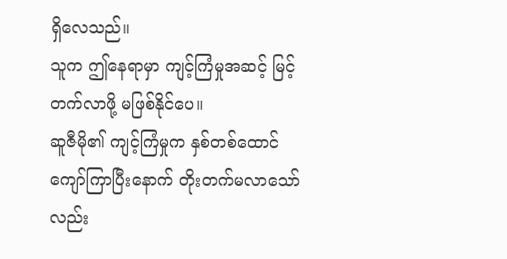ရှိလေသည်။
သူက ဤနေရာမှာ ကျင့်ကြံမှုအဆင့် မြင့်တက်လာဖို့ မဖြစ်နိုင်ပေ။
ဆူဇီမို၏ ကျင့်ကြံမှုက နှစ်တစ်ထောင်ကျော်ကြာပြီးနောက် တိုးတက်မလာသော်လည်း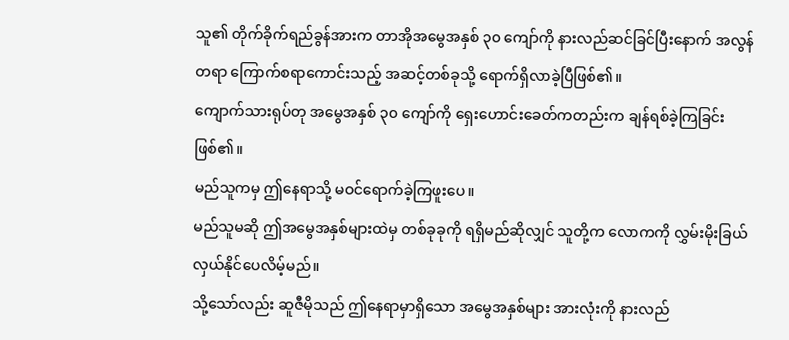သူ၏ တိုက်ခိုက်ရည်ခွန်အားက တာအိုအမွေအနှစ် ၃၀ ကျော်ကို နားလည်ဆင်ခြင်ပြီးနောက် အလွန်တရာ ကြောက်စရာကောင်းသည့် အဆင့်တစ်ခုသို့ ရောက်ရှိလာခဲ့ပြီဖြစ်၏။
ကျောက်သားရုပ်တု အမွေအနှစ် ၃၀ ကျော်ကို ရှေးဟောင်းခေတ်ကတည်းက ချန်ရစ်ခဲ့ကြခြင်းဖြစ်၏။
မည်သူကမှ ဤနေရာသို့ မဝင်ရောက်ခဲ့ကြဖူးပေ။
မည်သူမဆို ဤအမွေအနှစ်များထဲမှ တစ်ခုခုကို ရရှိမည်ဆိုလျှင် သူတို့က လောကကို လွှမ်းမိုးခြယ်လှယ်နိုင်ပေလိမ့်မည်။
သို့သော်လည်း ဆူဇီမိုသည် ဤနေရာမှာရှိသော အမွေအနှစ်များ အားလုံးကို နားလည်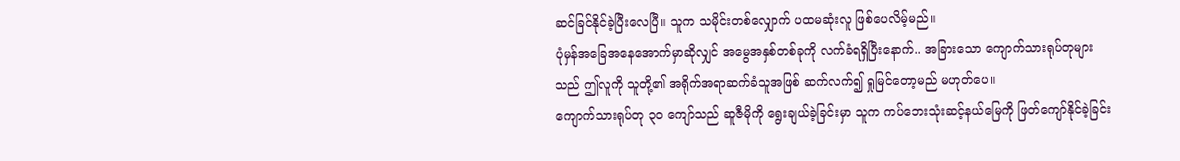ဆင်ခြင်နိုင်ခဲ့ပြီးလေပြီ။ သူက သမိုင်းတစ်လျှောက် ပထမဆုံးလူ ဖြစ်ပေလိမ့်မည်။
ပုံမှန်အခြေအနေအောက်မှာဆိုလျှင် အမွေအနှစ်တစ်ခုကို လက်ခံရရှိပြီးနောက်.. အခြားသော ကျောက်သားရုပ်တုများသည် ဤလူကို သူတို့၏ အရိုက်အရာဆက်ခံသူအဖြစ် ဆက်လက်၍ ရှုမြင်တော့မည် မဟုတ်ပေ။
ကျောက်သားရုပ်တု ၃၀ ကျော်သည် ဆူဇီမိုကို ရွေးချယ်ခဲ့ခြင်းမှာ သူက ကပ်ဘေးသုံးဆင့်နယ်မြေကို ဖြတ်ကျော်နိုင်ခဲ့ခြင်း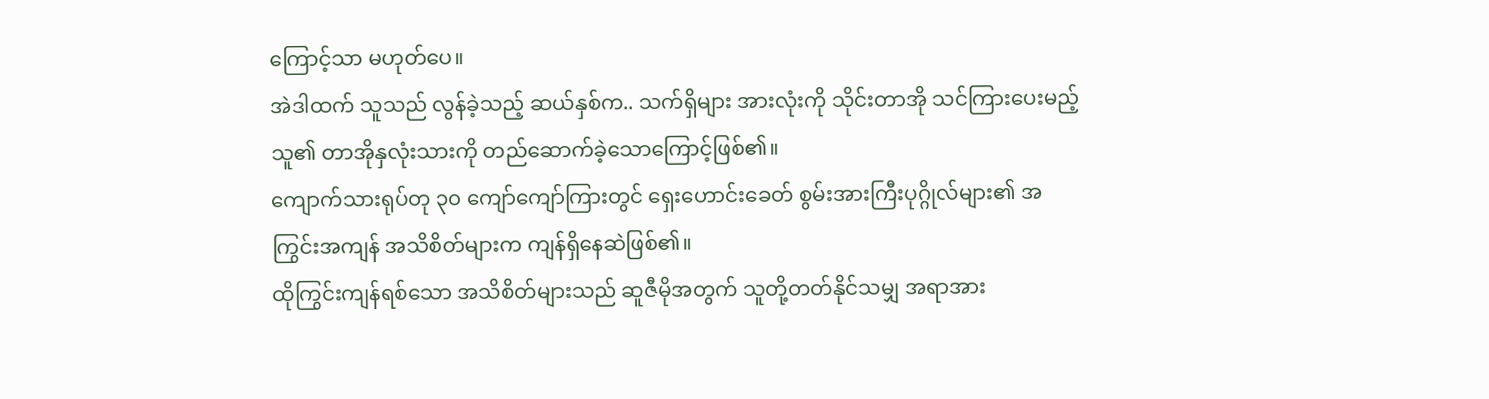ကြောင့်သာ မဟုတ်ပေ။
အဲဒါထက် သူသည် လွန်ခဲ့သည့် ဆယ်နှစ်က.. သက်ရှိများ အားလုံးကို သိုင်းတာအို သင်ကြားပေးမည့် သူ၏ တာအိုနှလုံးသားကို တည်ဆောက်ခဲ့သောကြောင့်ဖြစ်၏။
ကျောက်သားရုပ်တု ၃၀ ကျော်ကျော်ကြားတွင် ရှေးဟောင်းခေတ် စွမ်းအားကြီးပုဂ္ဂိုလ်များ၏ အကြွင်းအကျန် အသိစိတ်များက ကျန်ရှိနေဆဲဖြစ်၏။
ထိုကြွင်းကျန်ရစ်သော အသိစိတ်များသည် ဆူဇီမိုအတွက် သူတို့တတ်နိုင်သမျှ အရာအား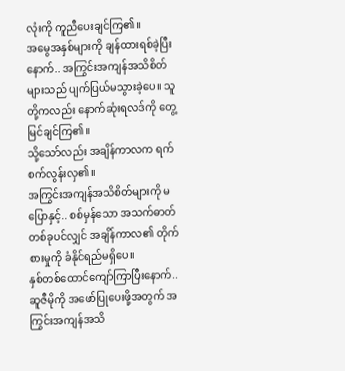လုံးကို ကူညီပေးချင်ကြ၏။
အမွေအနှစ်များကို ချန်ထားရစ်ခဲ့ပြီးနောက်.. အကြွင်းအကျန်အသိစိတ်များသည် ပျက်ပြယ်မသွားခဲ့ပေ။ သူတို့ကလည်း နောက်ဆုံးရလဒ်ကို တွေ့မြင်ချင်ကြ၏။
သို့သော်လည်း အချိန်ကာလက ရက်စက်လွန်းလှ၏။
အကြွင်းအကျန်အသိစိတ်များကို မပြောနှင့်.. စစ်မှန်သော အသက်ဓာတ်တစ်ခုပင်လျှင် အချိန်ကာလ၏ တိုက်စားမှုကို ခံနိုင်ရည်မရှိပေ။
နှစ်တစ်ထောင်ကျော်ကြာပြီးနောက်.. ဆူဇီမိုကို အဖော်ပြုပေးဖို့အတွက် အကြွင်းအကျန်အသိ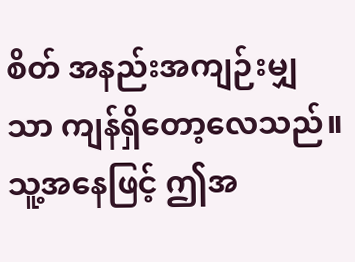စိတ် အနည်းအကျဉ်းမျှသာ ကျန်ရှိတော့လေသည်။
သူ့အနေဖြင့် ဤအ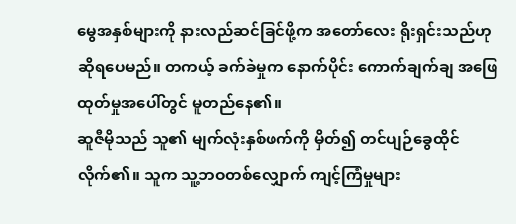မွေအနှစ်များကို နားလည်ဆင်ခြင်ဖို့က အတော်လေး ရိုးရှင်းသည်ဟု ဆိုရပေမည်။ တကယ့် ခက်ခဲမှုက နောက်ပိုင်း ကောက်ချက်ချ အဖြေထုတ်မှုအပေါ်တွင် မူတည်နေ၏။
ဆူဇီမိုသည် သူ၏ မျက်လုံးနှစ်ဖက်ကို မှိတ်၍ တင်ပျဉ်ခွေထိုင်လိုက်၏။ သူက သူ့ဘဝတစ်လျှောက် ကျင့်ကြံမှုများ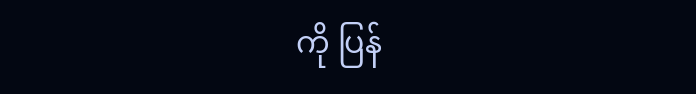ကို ပြန်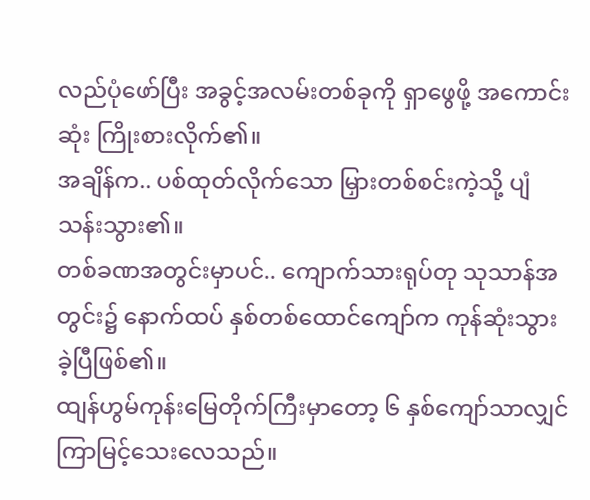လည်ပုံဖော်ပြီး အခွင့်အလမ်းတစ်ခုကို ရှာဖွေဖို့ အကောင်းဆုံး ကြိုးစားလိုက်၏။
အချိန်က.. ပစ်ထုတ်လိုက်သော မြှားတစ်စင်းကဲ့သို့ ပျံသန်းသွား၏။
တစ်ခဏအတွင်းမှာပင်.. ကျောက်သားရုပ်တု သုသာန်အတွင်း၌ နောက်ထပ် နှစ်တစ်ထောင်ကျော်က ကုန်ဆုံးသွားခဲ့ပြီဖြစ်၏။
ထျန်ဟွမ်ကုန်းမြေတိုက်ကြီးမှာတော့ ၆ နှစ်ကျော်သာလျှင် ကြာမြင့်သေးလေသည်။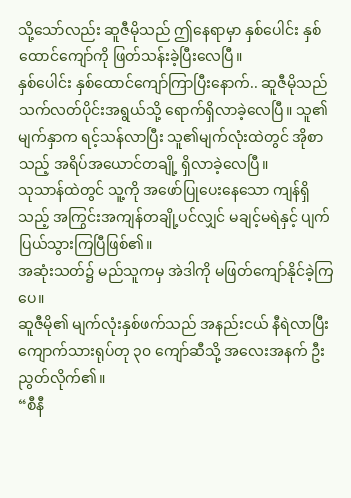သို့သော်လည်း ဆူဇီမိုသည် ဤနေရာမှာ နှစ်ပေါင်း နှစ်ထောင်ကျော်ကို ဖြတ်သန်းခဲ့ပြီးလေပြီ။
နှစ်ပေါင်း နှစ်ထောင်ကျော်ကြာပြီးနောက်.. ဆူဇီမိုသည် သက်လတ်ပိုင်းအရွယ်သို့ ရောက်ရှိလာခဲ့လေပြီ။ သူ၏မျက်နှာက ရင့်သန်လာပြီး သူ၏မျက်လုံးထဲတွင် အိုစာသည့် အရိပ်အယောင်တချို့ ရှိလာခဲ့လေပြီ။
သုသာန်ထဲတွင် သူ့ကို အဖော်ပြုပေးနေသော ကျန်ရှိသည့် အကြွင်းအကျန်တချို့ပင်လျှင် မချင့်မရဲနှင့် ပျက်ပြယ်သွားကြပြီဖြစ်၏။
အဆုံးသတ်၌ မည်သူကမှ အဲဒါကို မဖြတ်ကျော်နိုင်ခဲ့ကြပေ။
ဆူဇီမို၏ မျက်လုံးနှစ်ဖက်သည် အနည်းငယ် နီရဲလာပြီး ကျောက်သားရုပ်တု ၃၀ ကျော်ဆီသို့ အလေးအနက် ဦးညွတ်လိုက်၏။
“စီနီ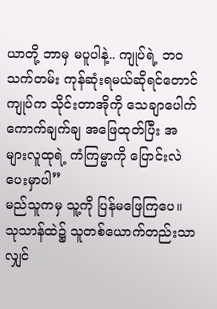ယာတို့ ဘာမှ မပူပါနဲ့.. ကျုပ်ရဲ့ ဘဝသက်တမ်း ကုန်ဆုံးရမယ်ဆိုရင်တောင် ကျုပ်က သိုင်းတာအိုကို သေချာပေါက် ကောက်ချက်ချ အဖြေထုတ်ပြီး အများလူထုရဲ့ ကံကြမ္မာကို ပြောင်းလဲပေးမှာပါ”
မည်သူကမှ သူ့ကို ပြန်မဖြေကြပေ။
သုသာန်ထဲ၌ သူတစ်ယောက်တည်းသာလျှင်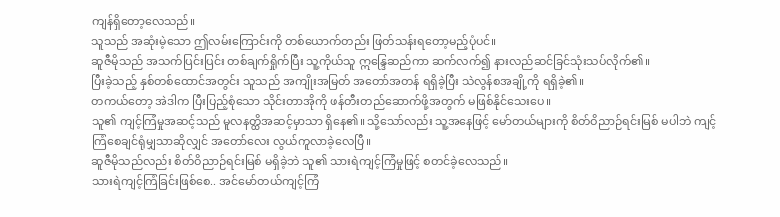ကျန်ရှိတော့လေသည်။
သူသည် အဆုံးမဲ့သော ဤလမ်းကြောင်းကို တစ်ယောက်တည်း ဖြတ်သန်းရတော့မည့်ပုံပင်။
ဆူဇီမိုသည် အသက်ပြင်းပြင်း တစ်ချက်ရှိုက်ပြီး သူ့ကိုယ်သူ ဣန္ဒြေဆည်ကာ ဆက်လက်၍ နားလည်ဆင်ခြင်သုံးသပ်လိုက်၏။
ပြီးခဲ့သည့် နှစ်တစ်ထောင်အတွင်း သူသည် အကျိုးအမြတ် အတော်အတန် ရရှိခဲ့ပြီး သဲလွန်စအချို့ကို ရရှိခဲ့၏။
တကယ်တော့ အဲဒါက ပြီးပြည့်စုံသော သိုင်းတာအိုကို ဖန်တီးတည်ဆောက်ဖို့အတွက် မဖြစ်နိုင်သေးပေ။
သူ၏ ကျင့်ကြံမှုအဆင့်သည် မူလနတ္ထိအဆင့်မှာသာ ရှိနေ၏။ သို့သော်လည်း သူ့အနေဖြင့် မော်တယ်များကို စိတ်ဝိညာဉ်ရင်းမြစ် မပါဘဲ ကျင့်ကြံစေချင်ရုံမျှသာဆိုလျှင် အတော်လေး လွယ်ကူလာခဲ့လေပြီ။
ဆူဇီမိုသည်လည်း စိတ်ဝိညာဉ်ရင်းမြစ် မရှိခဲ့ဘဲ သူ၏ သားရဲကျင့်ကြံမှုဖြင့် စတင်ခဲ့လေသည်။
သားရဲကျင့်ကြံခြင်းဖြစ်စေ.. အင်မော်တယ်ကျင့်ကြံ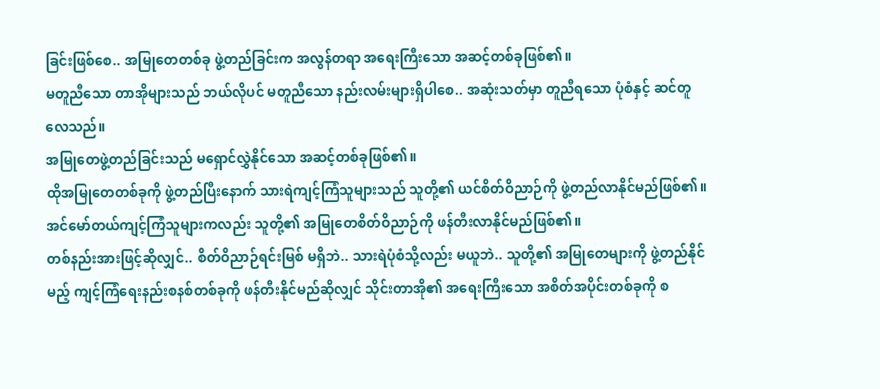ခြင်းဖြစ်စေ.. အမြုတေတစ်ခု ဖွဲ့တည်ခြင်းက အလွန်တရာ အရေးကြီးသော အဆင့်တစ်ခုဖြစ်၏။
မတူညီသော တာအိုများသည် ဘယ်လိုပင် မတူညီသော နည်းလမ်းများရှိပါစေ.. အဆုံးသတ်မှာ တူညီရသော ပုံစံနှင့် ဆင်တူလေသည်။
အမြုတေဖွဲ့တည်ခြင်းသည် မရှောင်လွှဲနိုင်သော အဆင့်တစ်ခုဖြစ်၏။
ထိုအမြုတေတစ်ခုကို ဖွဲ့တည်ပြီးနောက် သားရဲကျင့်ကြံသူများသည် သူတို့၏ ယင်စိတ်ဝိညာဉ်ကို ဖွဲ့တည်လာနိုင်မည်ဖြစ်၏။
အင်မော်တယ်ကျင့်ကြံသူများကလည်း သူတို့၏ အမြုတေစိတ်ဝိညာဉ်ကို ဖန်တီးလာနိုင်မည်ဖြစ်၏။
တစ်နည်းအားဖြင့်ဆိုလျှင်.. စိတ်ဝိညာဉ်ရင်းမြစ် မရှိဘဲ.. သားရဲပုံစံသို့လည်း မယူဘဲ.. သူတို့၏ အမြုတေများကို ဖွဲ့တည်နိုင်မည့် ကျင့်ကြံရေးနည်းစနစ်တစ်ခုကို ဖန်တီးနိုင်မည်ဆိုလျှင် သိုင်းတာအို၏ အရေးကြီးသော အစိတ်အပိုင်းတစ်ခုကို စ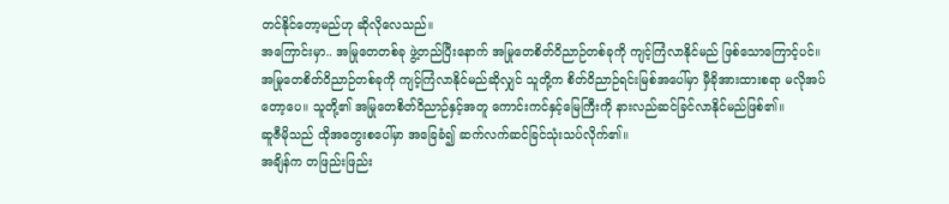တင်နိုင်တော့မည်ဟု ဆိုလိုလေသည်။
အကြောင်းမှာ.. အမြုတေတစ်ခု ဖွဲ့တည်ပြီးနောက် အမြုတေစိတ်ဝိညာဉ်တစ်ခုကို ကျင့်ကြံလာနိုင်မည် ဖြစ်သောကြောင့်ပင်။
အမြုတေစိတ်ဝိညာဉ်တစ်ခုကို ကျင့်ကြံလာနိုင်မည်ဆိုလျှင် သူတို့က စိတ်ဝိညာဉ်ရင်းမြစ်အပေါ်မှာ မှီခိုအားထားစရာ မလိုအပ်တော့ပေ။ သူတို့၏ အမြုတေစိတ်ဝိညာဉ်နှင့်အတူ ကောင်းကင်နှင့်မြေကြီးကို နားလည်ဆင်ခြင်လာနိုင်မည်ဖြစ်၏။
ဆူဇီမိုသည် ထိုအတွေးစပေါ်မှာ အခြေခံ၍ ဆက်လက်ဆင်ခြင်သုံးသပ်လိုက်၏။
အချိန်က တဖြည်းဖြည်း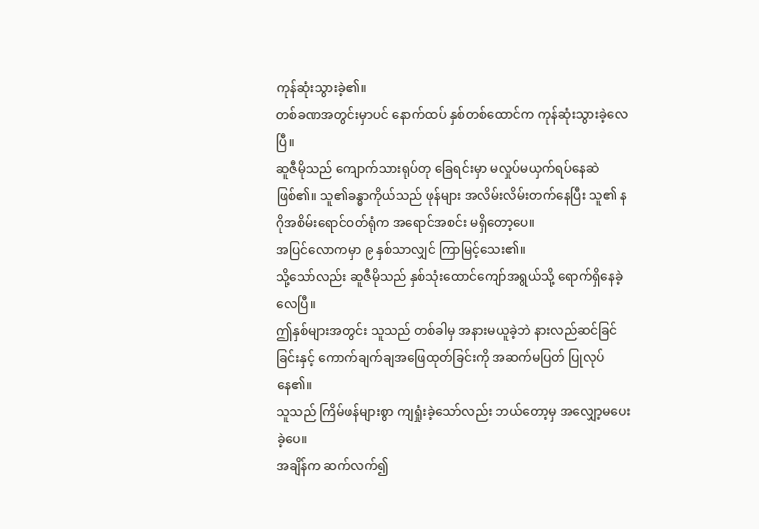ကုန်ဆုံးသွားခဲ့၏။
တစ်ခဏအတွင်းမှာပင် နောက်ထပ် နှစ်တစ်ထောင်က ကုန်ဆုံးသွားခဲ့လေပြီ။
ဆူဇီမိုသည် ကျောက်သားရုပ်တု ခြေရင်းမှာ မလှုပ်မယှက်ရပ်နေဆဲဖြစ်၏။ သူ၏ခန္ဓာကိုယ်သည် ဖုန်များ အလိမ်းလိမ်းတက်နေပြီး သူ၏ နဂိုအစိမ်းရောင်ဝတ်ရုံက အရောင်အစင်း မရှိတော့ပေ။
အပြင်လောကမှာ ၉ နှစ်သာလျှင် ကြာမြင့်သေး၏။
သို့သော်လည်း ဆူဇီမိုသည် နှစ်သုံးထောင်ကျော်အရွယ်သို့ ရောက်ရှိနေခဲ့လေပြီ။
ဤနှစ်များအတွင်း သူသည် တစ်ခါမှ အနားမယူခဲ့ဘဲ နားလည်ဆင်ခြင်ခြင်းနှင့် ကောက်ချက်ချအဖြေထုတ်ခြင်းကို အဆက်မပြတ် ပြုလုပ်နေ၏။
သူသည် ကြိမ်ဖန်များစွာ ကျရှုံးခဲ့သော်လည်း ဘယ်တော့မှ အလျှော့မပေးခဲ့ပေ။
အချိန်က ဆက်လက်၍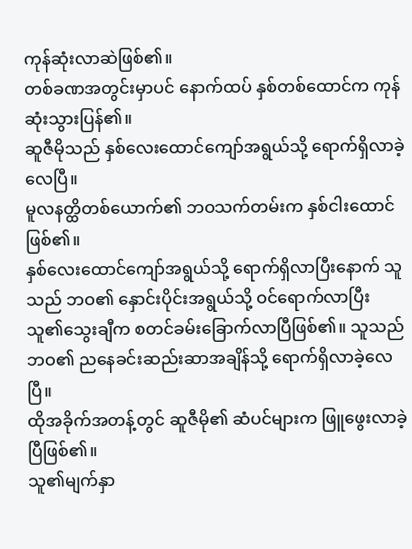ကုန်ဆုံးလာဆဲဖြစ်၏။
တစ်ခဏအတွင်းမှာပင် နောက်ထပ် နှစ်တစ်ထောင်က ကုန်ဆုံးသွားပြန်၏။
ဆူဇီမိုသည် နှစ်လေးထောင်ကျော်အရွယ်သို့ ရောက်ရှိလာခဲ့လေပြီ။
မူလနတ္ထိတစ်ယောက်၏ ဘဝသက်တမ်းက နှစ်ငါးထောင်ဖြစ်၏။
နှစ်လေးထောင်ကျော်အရွယ်သို့ ရောက်ရှိလာပြီးနောက် သူသည် ဘဝ၏ နှောင်းပိုင်းအရွယ်သို့ ဝင်ရောက်လာပြီး သူ၏သွေးချီက စတင်ခမ်းခြောက်လာပြီဖြစ်၏။ သူသည် ဘဝ၏ ညနေခင်းဆည်းဆာအချိန်သို့ ရောက်ရှိလာခဲ့လေပြီ။
ထိုအခိုက်အတန့်တွင် ဆူဇီမို၏ ဆံပင်များက ဖြူဖွေးလာခဲ့ပြီဖြစ်၏။
သူ၏မျက်နှာ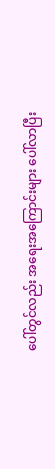ပေါ်တွင်လည်း အရေးအကြောင်းများ ပေါ်လာပြီး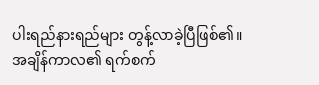ပါးရည်နားရည်များ တွန့်လာခဲ့ပြီဖြစ်၏။
အချိန်ကာလ၏ ရက်စက်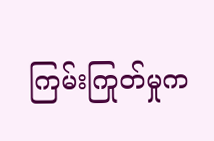ကြမ်းကြုတ်မှုက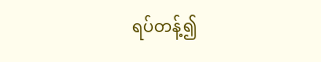ရပ်တန့်၍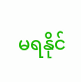မရနိုင်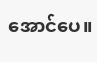အောင်ပေ။